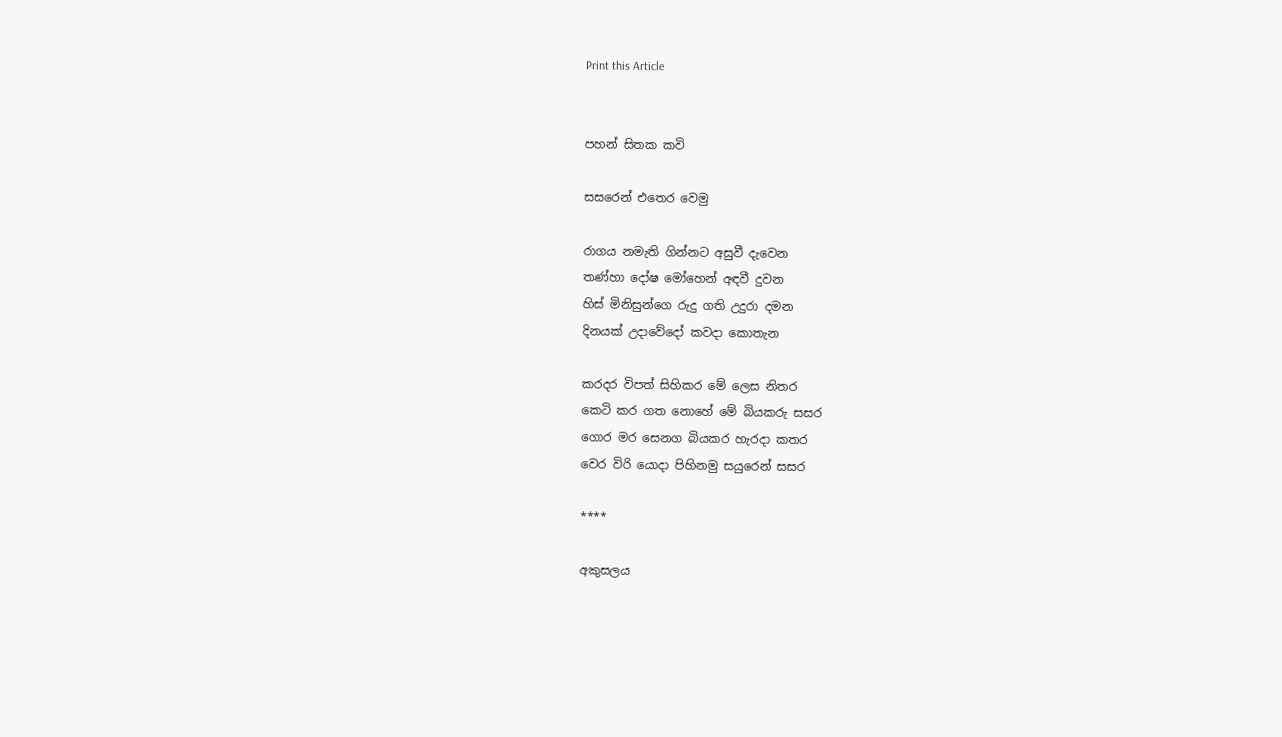Print this Article


පහන් සිතක කවි

සසරෙන් එතෙර වෙමු

රාගය නමැති ගින්නට අසුවී දැවෙන
තණ්හා දෝෂ මෝහෙන් අඳවී දුවන
හිස් මිනිසුන්ගෙ රුදු ගති උදුරා දමන
දිනයක් උදාවේදෝ කවදා කොතැන

කරදර විපත් සිහිකර මේ ලෙස නිතර
කෙටි කර ගත නොහේ මේ බියකරු සසර
ගොර මර සෙනග බියකර හැරදා කතර
වෙර විරි යොදා පිහිනමු සයුරෙන් සසර

****

අකුසලය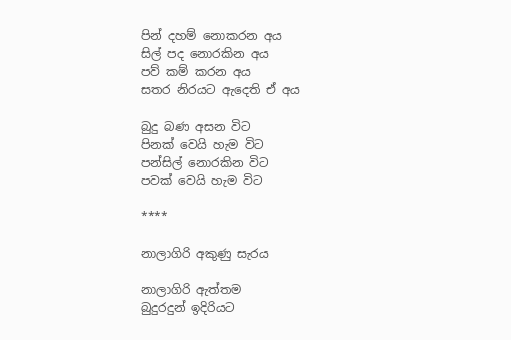පින් දහම් නොකරන අය
සිල් පද නොරකින අය
පව් කම් කරන අය
සතර නිරයට ඇදෙති ඒ අය

බුදු බණ අසන විට
පිනක් වෙයි හැම විට
පන්සිල් නොරකින විට
පවක් වෙයි හැම විට

****

නාලාගිරි අකුණු සැරය

නාලාගිරි ඇත්තම
බුදුරදුන් ඉදිරියට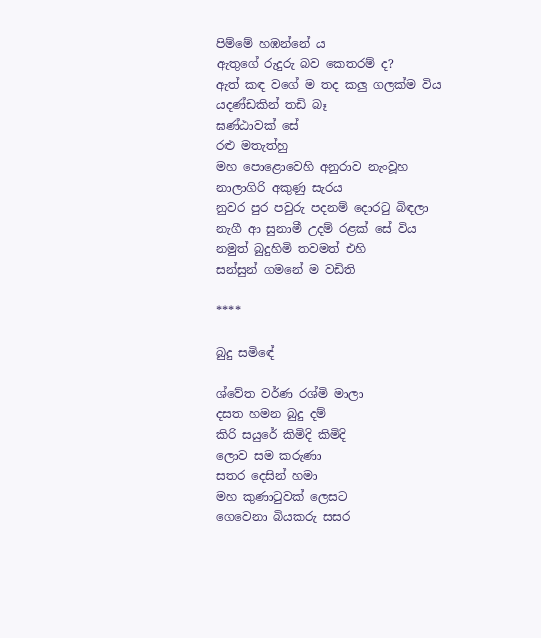පිම්මේ හඹන්නේ ය
ඇතුගේ රුදුරු බව කෙතරම් ද?
ඇත් කඳ වගේ ම තද කලු ගලක්ම විය
යදණ්ඩකින් තඩි බෑ
ඝණ්ඨාවක් සේ
රළු මතැත්හු
මහ පොළොවෙහි අනුරාව නැංවූහ
නාලාගිරි අකුණු සැරය
නුවර පුර පවුරු පදනම් දොරටු බිඳලා
නැගී ආ සුනාමී උදම් රළක් සේ විය
නමුත් බුදුහිමි තවමත් එහි
සන්සුන් ගමනේ ම වඩිති

****

බුදු සමිඳේ

ශ්වේත වර්ණ රශ්මි මාලා
දසත හමන බුදු දම්
කිරි සයුරේ කිමිදි කිමිදි
ලොව සම කරුණා
සතර දෙසින් හමා
මහ කුණාටුවක් ලෙසට
ගෙවෙනා බියකරු සසර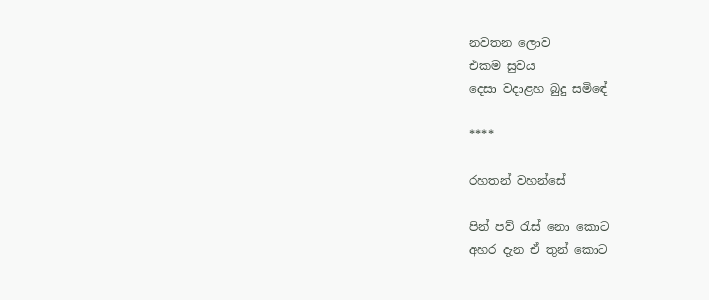නවතන ලොව
එකම සුවය
දෙසා වදාළහ බුදු සමිඳේ

****

රහතන් වහන්සේ

පින් පව් රැස් නො කොට
අහර දැන ඒ තුන් කොට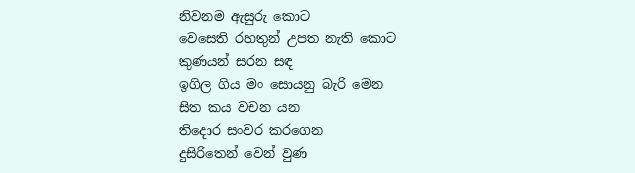නිවනම ඇසුරු කොට
වෙසෙති රහතුන් උපත නැති කොට
කුණයන් සරන සඳ
ඉගිල ගිය මං සොයනු බැරි මෙන
සිත කය වචන යන
තිදොර සංවර කරගෙන
දුසිරිතෙන් වෙන් වුණ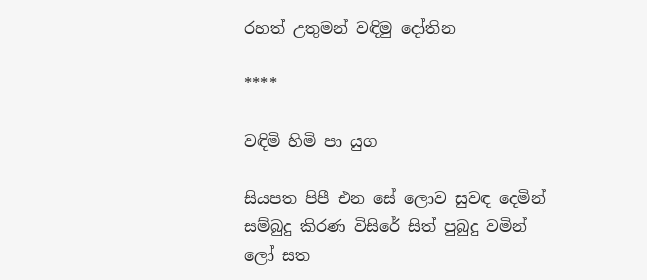රහත් උතුමන් වඳිමු දෝතින

****

වඳිමි හිමි පා යුග

සියපත පිපී එන සේ ලොව සුවඳ දෙමින්
සම්බුදු කිරණ විසිරේ සිත් පුබුදු වමින්
ලෝ සත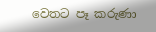වෙතට පෑ කරුණා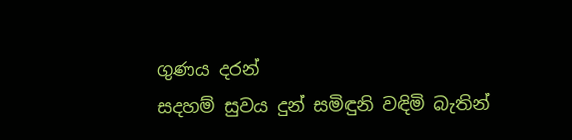ගුණය දරන්
සදහම් සුවය දුන් සමිඳුනි වඳිමි බැතින්